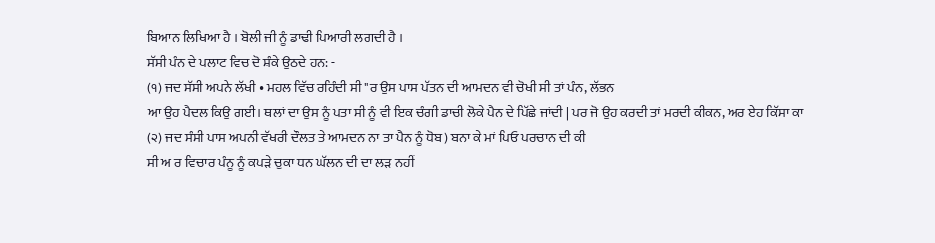ਬਿਆਨ ਲਿਖਿਆ ਹੈ । ਬੋਲੀ ਜੀ ਨੂੰ ਡਾਢੀ ਪਿਆਰੀ ਲਗਦੀ ਹੈ ।
ਸੱਸੀ ਪੰਨ ਦੇ ਪਲਾਟ ਵਿਚ ਦੋ ਸ਼ੰਕੇ ਉਠਦੇ ਹਨ: -
(੧) ਜਦ ਸੱਸੀ ਅਪਨੇ ਲੱਖੀ • ਮਹਲ ਵਿੱਚ ਰਹਿੰਦੀ ਸੀ "ਰ ਉਸ ਪਾਸ ਪੱਤਨ ਦੀ ਆਮਦਨ ਵੀ ਚੋਖੀ ਸੀ ਤਾਂ ਪੰਨ, ਲੱਭਨ
ਆ ਉਹ ਪੈਦਲ ਕਿਉ ਗਈ। ਥਲਾਂ ਦਾ ਉਸ ਨੂੰ ਪਤਾ ਸੀ ਨੂੰ ਵੀ ਇਕ ਚੰਗੀ ਡਾਚੀ ਲੋਕੇ ਪੈਨ ਦੇ ਪਿੱਛੇ ਜਾਂਦੀ | ਪਰ ਜੋ ਉਹ ਕਰਦੀ ਤਾਂ ਮਰਦੀ ਕੀਕਨ, ਅਰ ਏਹ ਕਿੱਸਾ ਕਾ
(੨) ਜਦ ਸੰਸੀ ਪਾਸ ਅਪਨੀ ਵੱਖਰੀ ਦੌਲਤ ਤੇ ਆਮਦਨ ਨਾ ਤਾ ਪੈਨ ਨੂੰ ਧੋਬ) ਬਨਾ ਕੇ ਮਾਂ ਪਿਓ ਪਰਚਾਨ ਦੀ ਕੀ
ਸੀ ਅ ਰ ਵਿਚਾਰ ਪੰਨੂ ਨੂੰ ਕਪੜੇ ਚੁਕਾ ਧਨ ਘੱਲਨ ਦੀ ਦਾ ਲੜ ਨਹੀਂ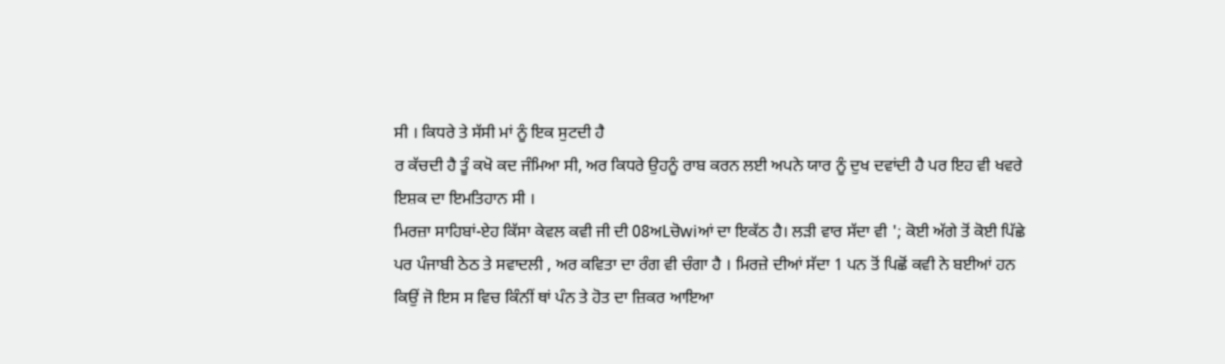ਸੀ । ਕਿਧਰੇ ਤੇ ਸੱਸੀ ਮਾਂ ਨੂੰ ਇਕ ਸੁਟਦੀ ਹੈ
ਰ ਕੱਚਦੀ ਹੈ ਤੂੰ ਕਖੋ ਕਦ ਜੰਮਿਆ ਸੀ, ਅਰ ਕਿਧਰੇ ਉਹਨੂੰ ਰਾਬ ਕਰਨ ਲਈ ਅਪਨੇ ਯਾਰ ਨੂੰ ਦੁਖ ਦਵਾਂਦੀ ਹੈ ਪਰ ਇਹ ਵੀ ਖਵਰੇ ਇਸ਼ਕ ਦਾ ਇਮਤਿਹਾਨ ਸੀ ।
ਮਿਰਜ਼ਾ ਸਾਹਿਬਾਂ-ਏਹ ਕਿੱਸਾ ਕੇਵਲ ਕਵੀ ਜੀ ਦੀ 08ਅLਚੋwiਆਂ ਦਾ ਇਕੱਠ ਹੈ। ਲੜੀ ਵਾਰ ਸੱਦਾ ਵੀ '; ਕੋਈ ਅੱਗੇ ਤੋਂ ਕੋਈ ਪਿੱਛੇ ਪਰ ਪੰਜਾਬੀ ਠੇਠ ਤੇ ਸਵਾਦਲੀ , ਅਰ ਕਵਿਤਾ ਦਾ ਰੰਗ ਵੀ ਚੰਗਾ ਹੈ । ਮਿਰਜ਼ੇ ਦੀਆਂ ਸੱਦਾ 1 ਪਨ ਤੋਂ ਪਿਛੋਂ ਕਵੀ ਨੇ ਬਈਆਂ ਹਨ ਕਿਉਂ ਜੋ ਇਸ ਸ ਵਿਚ ਕਿੰਨੀਂ ਥਾਂ ਪੰਨ ਤੇ ਹੋਤ ਦਾ ਜ਼ਿਕਰ ਆਇਆ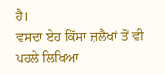ਹੈ।
ਵਸਦਾ ਏਹ ਕਿੱਸਾ ਜ਼ਲੈਖਾਂ ਤੋਂ ਵੀ ਪਹਲੇ ਲਿਖਿਆ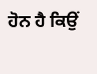ਹੋਨ ਹੈ ਕਿਉਂ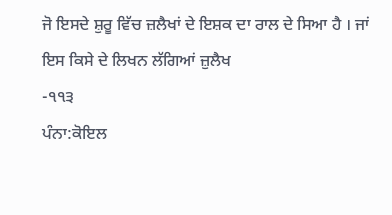ਜੋ ਇਸਦੇ ਸ਼ੁਰੂ ਵਿੱਚ ਜ਼ਲੈਖਾਂ ਦੇ ਇਸ਼ਕ ਦਾ ਰਾਲ ਦੇ ਸਿਆ ਹੈ । ਜਾਂ ਇਸ ਕਿਸੇ ਦੇ ਲਿਖਨ ਲੱਗਿਆਂ ਜ਼ੁਲੈਖ
-੧੧੩
ਪੰਨਾ:ਕੋਇਲ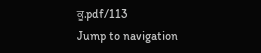ਕੂ.pdf/113
Jump to navigation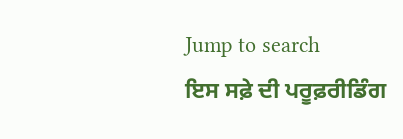Jump to search
ਇਸ ਸਫ਼ੇ ਦੀ ਪਰੂਫ਼ਰੀਡਿੰਗ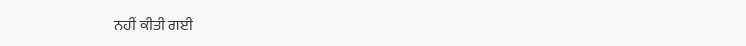ਨਹੀਂ ਕੀਤੀ ਗਈ